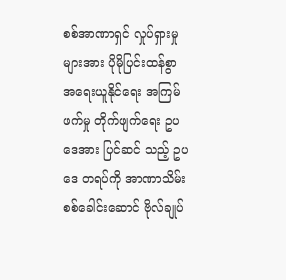စစ်အာဏာရှင် လှုပ်ရှားမှုများအား ပိုမိုပြင်းထန်စွာ အရေးယူနိုင်ရေး အကြမ်ဖက်မှု တိုက်ဖျက်ရေး ဥပဒေအား ပြင်ဆင် သည့် ဥပဒေ တရပ်ကို အာဏာသိမ်း စစ်ခေါင်းဆောင် ဗိုလ်ချုပ်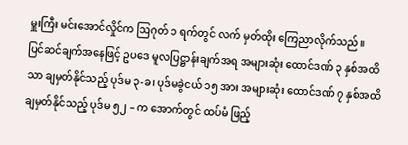မှူးကြီး မင်းအောင်လှိုင်က ဩဂုတ် ၁ ရက်တွင် လက် မှတ်ထိုး ကြေညာလိုက်သည်။
ပြင်ဆင်ချက်အနေဖြင့် ဥပဒေ မူလပြဋ္ဌာန်းချက်အရ အများဆုံး ထောင်ဒဏ် ၃ နှစ်အထိသာ ချမှတ်နိုင်သည့် ပုဒ်မ ၃-ခ၊ ပုဒ်မခွဲငယ် ၁၅ အား အများဆုံး ထောင်ဒဏ် ၇ နှစ်အထိ ချမှတ်နိုင်သည့် ပုဒ်မ ၅၂ – က အောက်တွင် ထပ်မံ ဖြည့်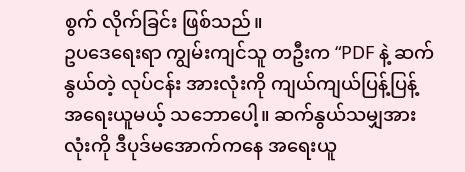စွက် လိုက်ခြင်း ဖြစ်သည်။
ဥပဒေရေးရာ ကျွမ်းကျင်သူ တဦးက “PDF နဲ့ ဆက်နွယ်တဲ့ လုပ်ငန်း အားလုံးကို ကျယ်ကျယ်ပြန့်ပြန့် အရေးယူမယ့် သဘောပေါ့။ ဆက်နွယ်သမျှအားလုံးကို ဒီပုဒ်မအောက်ကနေ အရေးယူ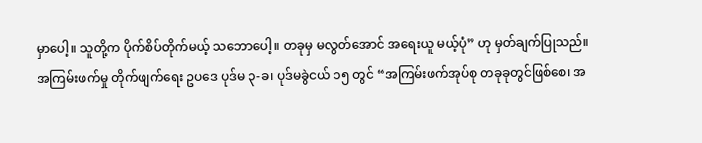မှာပေါ့။ သူတို့က ပိုက်စိပ်တိုက်မယ့် သဘောပေါ့။ တခုမှ မလွတ်အောင် အရေးယူ မယ့်ပုံ” ဟု မှတ်ချက်ပြုသည်။
အကြမ်းဖက်မှု တိုက်ဖျက်ရေး ဥပဒေ ပုဒ်မ ၃-ခ၊ ပုဒ်မခွဲငယ် ၁၅ တွင် “အကြမ်းဖက်အုပ်စု တခုခုတွင်ဖြစ်စေ၊ အ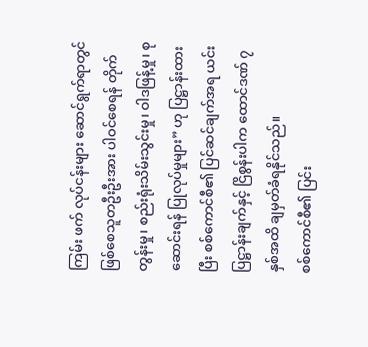ကြမ်း ဖက် လုပ်ငန်းများ ဆောင်ရွက်ရာတွင်ဖြစ်စေသူတဦးဦးအား ပါဝင်စေရန် တိုက်တွန်းမှု၊ စည်းရုံးသိမ်းသွင်းမှု၊ ဝါဒဖြန့်မှု၊ စုဆောင်းရန် ပြုလုပ်မှုများ” ဟု ပြဋ္ဌာန်းထားပြီး စစ်ကောင်စီ၏ ပြင်ဆင်ချက်အရ ယင်းပြဋ္ဌာန်းချက်နှင့် ငြိစွန်းပါက ထောင်ဒဏ် ၇ နှစ်အထိ ချမှတ်ခံရနိုင်သည်။
စစ်ကောင်စီ၏ ပြင်း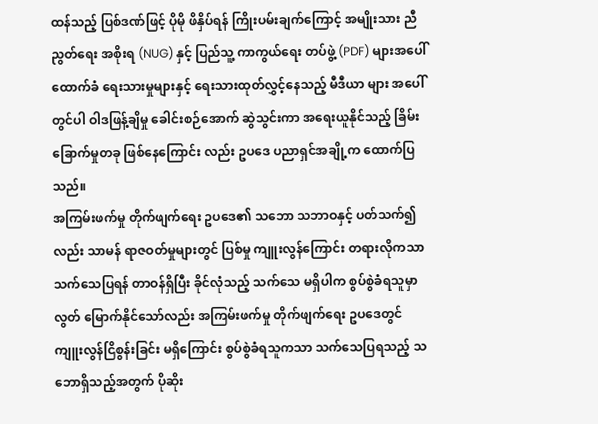ထန်သည့် ပြစ်ဒဏ်ဖြင့် ပိုမို ဖိနှိပ်ရန် ကြိုးပမ်းချက်ကြောင့် အမျိုးသား ညီညွတ်ရေး အစိုးရ (NUG) နှင့် ပြည်သူ့ ကာကွယ်ရေး တပ်ဖွဲ့ (PDF) များအပေါ် ထောက်ခံ ရေးသားမှုများနှင့် ရေးသားထုတ်လွှင့်နေသည့် မီဒီယာ များ အပေါ်တွင်ပါ ဝါဒဖြန့်ချိမှု ခေါင်းစဉ်အောက် ဆွဲသွင်းကာ အရေးယူနိုင်သည့် ခြိမ်းခြောက်မှုတခု ဖြစ်နေကြောင်း လည်း ဥပဒေ ပညာရှင်အချို့က ထောက်ပြသည်။
အကြမ်းဖက်မှု တိုက်ဖျက်ရေး ဥပဒေ၏ သဘော သဘာဝနှင့် ပတ်သက်၍လည်း သာမန် ရာဇဝတ်မှုများတွင် ပြစ်မှု ကျူးလွန်ကြောင်း တရားလိုကသာ သက်သေပြရန် တာဝန်ရှိပြီး ခိုင်လုံသည့် သက်သေ မရှိပါက စွပ်စွဲခံရသူမှာ လွတ် မြောက်နိုင်သော်လည်း အကြမ်းဖက်မှု တိုက်ဖျက်ရေး ဥပဒေတွင် ကျူးလွန်ငြိစွန်းခြင်း မရှိကြောင်း စွပ်စွဲခံရသူကသာ သက်သေပြရသည့် သဘောရှိသည့်အတွက် ပိုဆိုး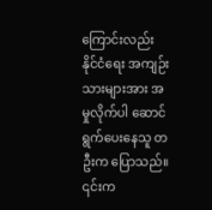ကြောင်းလည်း နိုင်ငံရေး အကျဉ်းသားများအား အမှုလိုက်ပါ ဆောင် ရွက်ပေးနေသူ တဦးက ပြောသည်။
၎င်းက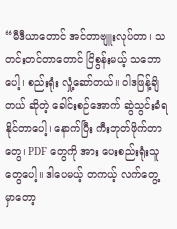“မီဒီယာတောင် အင်တာဗျူးလုပ်တာ၊ သတင်းတင်တာတောင် ငြိစွန်းမယ့် သဘောပေါ့၊ စည်းရုံး လှုံ့ဆော်တယ်။ ဝါဒဖြန့်ချိတယ် ဆိုတဲ့ ခေါင်းစဉ်အောက် ဆွဲသွင်းခံရနိုင်တာပေါ့၊ နောက်ပြီး ကီးဘုတ်ဖိုက်တာတွေ၊ PDF တွေကို အား ပေးစည်းရုံးသူတွေပေါ့။ ဒါပေမယ့် တကယ့် လက်တွေ့မှာတော့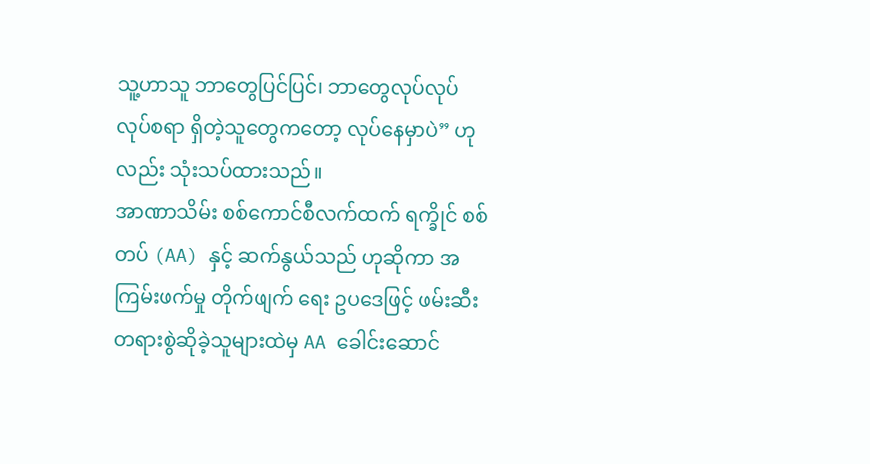သူ့ဟာသူ ဘာတွေပြင်ပြင်၊ ဘာတွေလုပ်လုပ် လုပ်စရာ ရှိတဲ့သူတွေကတော့ လုပ်နေမှာပဲ” ဟုလည်း သုံးသပ်ထားသည်။
အာဏာသိမ်း စစ်ကောင်စီလက်ထက် ရက္ခိုင် စစ်တပ် (AA) နှင့် ဆက်နွယ်သည် ဟုဆိုကာ အကြမ်းဖက်မှု တိုက်ဖျက် ရေး ဥပဒေဖြင့် ဖမ်းဆီးတရားစွဲဆိုခဲ့သူများထဲမှ AA ခေါင်းဆောင်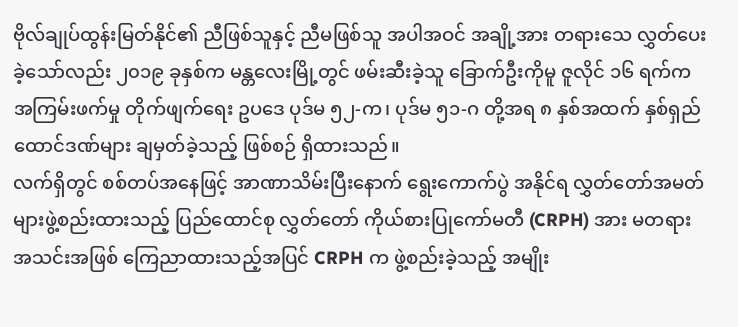ဗိုလ်ချုပ်ထွန်းမြတ်နိုင်၏ ညီဖြစ်သူနှင့် ညီမဖြစ်သူ အပါအဝင် အချို့အား တရားသေ လွှတ်ပေးခဲ့သော်လည်း ၂၀၁၉ ခုနှစ်က မန္တလေးမြို့တွင် ဖမ်းဆီးခဲ့သူ ခြောက်ဦးကိုမူ ဇူလိုင် ၁၆ ရက်က အကြမ်းဖက်မှု တိုက်ဖျက်ရေး ဥပဒေ ပုဒ်မ ၅၂-က၊ ပုဒ်မ ၅၁-ဂ တို့အရ ၈ နှစ်အထက် နှစ်ရှည် ထောင်ဒဏ်များ ချမှတ်ခဲ့သည့် ဖြစ်စဉ် ရှိထားသည်။
လက်ရှိတွင် စစ်တပ်အနေဖြင့် အာဏာသိမ်းပြီးနောက် ရွေးကောက်ပွဲ အနိုင်ရ လွှတ်တော်အမတ်များဖွဲ့စည်းထားသည့် ပြည်ထောင်စု လွှတ်တော် ကိုယ်စားပြုကော်မတီ (CRPH) အား မတရားအသင်းအဖြစ် ကြေညာထားသည့်အပြင် CRPH က ဖွဲ့စည်းခဲ့သည့် အမျိုး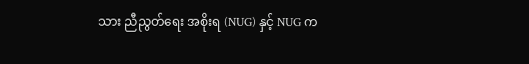သား ညီညွတ်ရေး အစိုးရ (NUG) နှင့် NUG က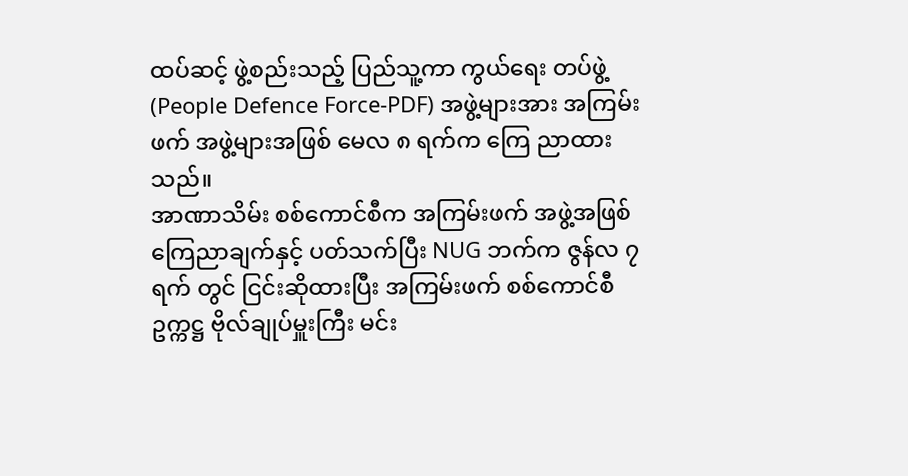ထပ်ဆင့် ဖွဲ့စည်းသည့် ပြည်သူ့ကာ ကွယ်ရေး တပ်ဖွဲ့ (People Defence Force-PDF) အဖွဲ့များအား အကြမ်းဖက် အဖွဲ့များအဖြစ် မေလ ၈ ရက်က ကြေ ညာထားသည်။
အာဏာသိမ်း စစ်ကောင်စီက အကြမ်းဖက် အဖွဲ့အဖြစ် ကြေညာချက်နှင့် ပတ်သက်ပြီး NUG ဘက်က ဇွန်လ ၇ ရက် တွင် ငြင်းဆိုထားပြီး အကြမ်းဖက် စစ်ကောင်စီ ဥက္ကဋ္ဌ ဗိုလ်ချုပ်မှူးကြီး မင်း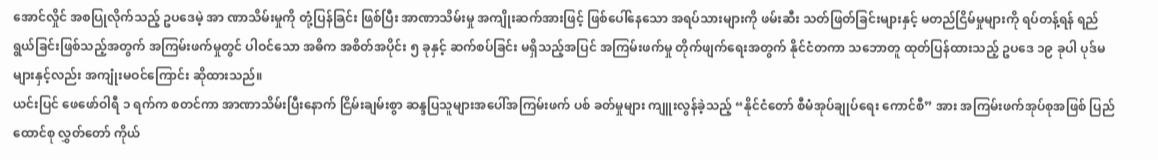အောင်လှိုင် အစပြုလိုက်သည့် ဥပဒေမဲ့ အာ ဏာသိမ်းမှုကို တုံ့ပြန်ခြင်း ဖြစ်ပြီး အာဏာသိမ်းမှု အကျိုးဆက်အားဖြင့် ဖြစ်ပေါ်နေသော အရပ်သားများကို ဖမ်းဆီး သတ်ဖြတ်ခြင်းများနှင့် မတည်ငြိမ်မှုများကို ရပ်တန့်ရန် ရည်ရွယ်ခြင်းဖြစ်သည့်အတွက် အကြမ်းဖက်မှုတွင် ပါဝင်သော အဓိက အစိတ်အပိုင်း ၅ ခုနှင့် ဆက်စပ်ခြင်း မရှိသည့်အပြင် အကြမ်းဖက်မှု တိုက်ဖျက်ရေးအတွက် နိုင်ငံတကာ သဘောတူ ထုတ်ပြန်ထားသည့် ဥပဒေ ၁၉ ခုပါ ပုဒ်မများနှင့်လည်း အကျုံးမဝင်ကြောင်း ဆိုထားသည်။
ယင်းပြင် ဖေဖော်ဝါရီ ၁ ရက်က စတင်ကာ အာဏာသိမ်းပြီးနောက် ငြိမ်းချမ်းစွာ ဆန္ဒပြသူများအပေါ်အကြမ်းဖက် ပစ် ခတ်မှုများ ကျူးလွန်ခဲ့သည့် “နိုင်ငံတော် စီမံအုပ်ချုပ်ရေး ကောင်စီ” အား အကြမ်းဖက်အုပ်စုအဖြစ် ပြည်ထောင်စု လွှတ်တော် ကိုယ်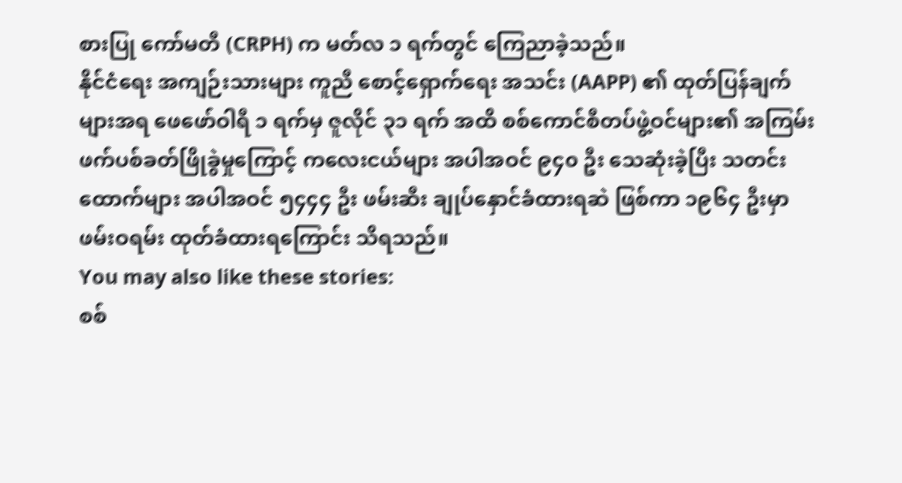စားပြု ကော်မတီ (CRPH) က မတ်လ ၁ ရက်တွင် ကြေညာခဲ့သည်။
နိုင်ငံရေး အကျဉ်းသားများ ကူညီ စောင့်ရှောက်ရေး အသင်း (AAPP) ၏ ထုတ်ပြန်ချက်များအရ ဖေဖော်ဝါရီ ၁ ရက်မှ ဇူလိုင် ၃၁ ရက် အထိ စစ်ကောင်စီတပ်ဖွဲ့ဝင်များ၏ အကြမ်းဖက်ပစ်ခတ်ဖြိုခွဲမှုကြောင့် ကလေးငယ်များ အပါအဝင် ၉၄၀ ဦး သေဆုံးခဲ့ပြီး သတင်းထောက်များ အပါအဝင် ၅၄၄၄ ဦး ဖမ်းဆီး ချုပ်နှောင်ခံထားရဆဲ ဖြစ်ကာ ၁၉၆၄ ဦးမှာ ဖမ်းဝရမ်း ထုတ်ခံထားရကြောင်း သိရသည်။
You may also like these stories:
စစ်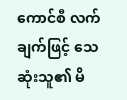ကောင်စီ လက်ချက်ဖြင့် သေဆုံးသူ၏ မိ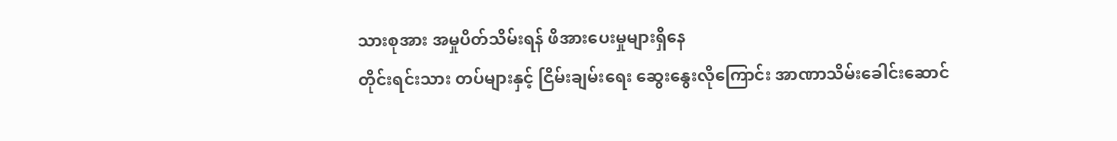သားစုအား အမှုပိတ်သိမ်းရန် ဖိအားပေးမှုများရှိနေ
တိုင်းရင်းသား တပ်များနှင့် ငြိမ်းချမ်းရေး ဆွေးနွေးလိုကြောင်း အာဏာသိမ်းခေါင်းဆောင်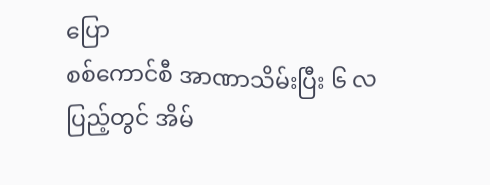ပြော
စစ်ကောင်စီ အာဏာသိမ်းပြီး ၆ လပြည့်တွင် အိမ်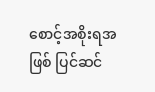စောင့်အစိုးရအဖြစ် ပြင်ဆင်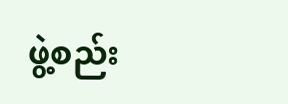ဖွဲ့စည်း